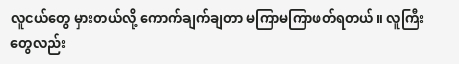လူငယ်တွေ မှားတယ်လို့ ကောက်ချက်ချတာ မကြာမကြာဖတ်ရတယ်။ လူကြီးတွေလည်း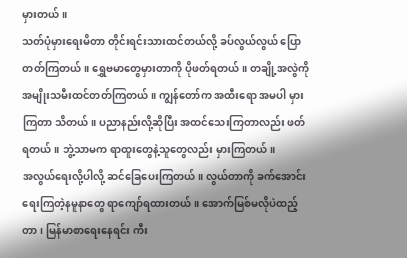မှားတယ်။
သတ်ပုံမှားရေးမိတာ တိုင်းရင်းသားထင်တယ်လို့ ခပ်လွယ်လွယ် ပြောတတ်ကြတယ်။ ရွှေဗမာတွေမှားတာကို ပိုဖတ်ရတယ်။ တချို့အလွဲကို အမျိုးသမီးထင်တတ်ကြတယ်။ ကျွန်တော်က အထီးရော အမပါ မှားကြတာ သိတယ်။ ပညာနည်းလို့ဆိုပြီး အထင်သေးကြတာလည်း ဖတ်ရတယ်။ ဘွဲ့သာမက ရာထူးတွေနဲ့သူတွေလည်း မှားကြတယ်။
အလွယ်ရေးလို့ပါလို့ ဆင်ခြေပေးကြတယ်။ လွယ်တာကို ခက်အောင်းရေးကြတဲ့နမူနာတွေ ရာကျော်ရထားတယ်။ အောက်မြစ်မလိုပဲထည့်တာ၊ မြန်မာစာရေးနေရင်း ကီး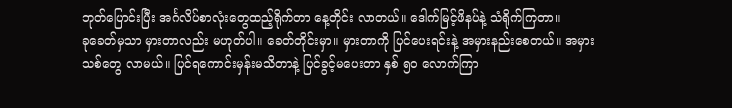ဘုတ်ပြောင်းပြီး အင်္ဂလိပ်စာလုံးတွေထည့်ရိုက်တာ နေ့တိုင်း လာတယ်။ ဒေါက်မြင့်ဖိနပ်နဲ့ သံရိုက်ကြတာ။
ခုခေတ်မှသာ မှားတာလည်း မဟုတ်ပါ။ ခေတ်တိုင်းမှာ။ မှားတာကို ပြင်ပေးရင်းနဲ့ အမှားနည်းစေတယ်။ အမှားသစ်တွေ လာမယ်။ ပြင်ရကောင်းမှန်းမသိတာနဲ့ ပြင်ခွင့်မပေးတာ နှစ် ၅၀ လောက်ကြာ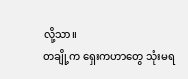လို့သာ။
တချို့က ရှေးကဟာတွေ သုံးမရ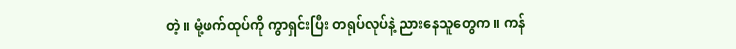တဲ့။ မုံ့ဖက်ထုပ်ကို ကွာရှင်းပြီး တရုပ်လုပ်နဲ့ ညားနေသူတွေက။ ကန်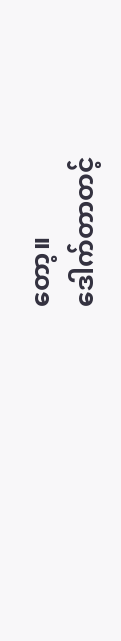တော့။
ဒေါက်တာတင့်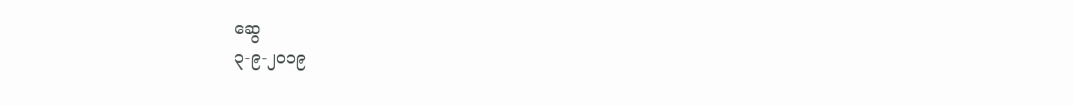ဆွေ
၃-၉-၂၀၁၉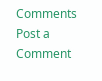Comments
Post a Comment